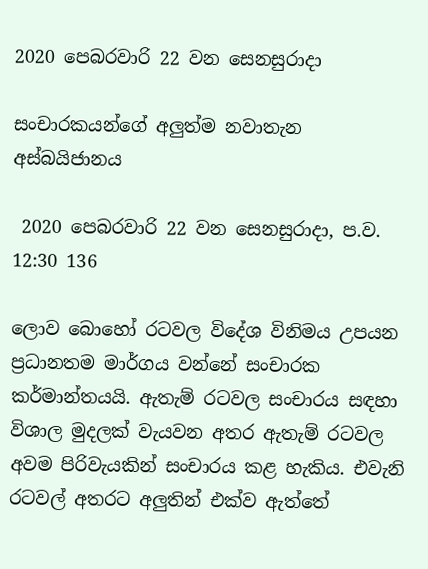2020 පෙබරවාරි 22 වන සෙනසුරාදා

සංචාරකයන්ගේ අලුත්ම නවාතැන අස්බයිජානය

 2020 පෙබරවාරි 22 වන සෙනසුරාදා, ප.ව. 12:30 136

ලොව බොහෝ රටවල විදේශ විනිමය උපයන ප්‍රධානතම මාර්ගය වන්නේ සංචාරක කර්මාන්තයයි. ඇතැම් රටවල සංචාරය සඳහා විශාල මුදලක් වැයවන අතර ඇතැම් රටවල අවම පිරිවැයකින් සංචාරය කළ හැකිය. එවැනි රටවල් අතරට අලුතින් එක්ව ඇත්තේ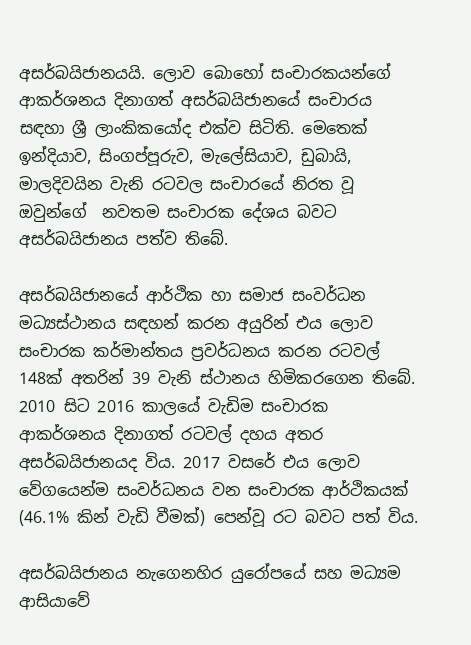අසර්බයිජානයයි. ලොව බොහෝ සංචාරකයන්ගේ ආකර්ශනය දිනාගත් අසර්බයිජානයේ සංචාරය සඳහා ශ්‍රී ලාංකිකයෝද එක්ව සිටිති. මෙතෙක් ඉන්දියාව, සිංගප්පූරුව, මැලේසියාව, ඩුබායි, මාලදිවයින වැනි රටවල සංචාරයේ නිරත වූ ඔවුන්ගේ  නවතම සංචාරක දේශය බවට අසර්බයිජානය පත්ව තිබේ.

අසර්බයිජානයේ ආර්ථික හා සමාජ සංවර්ධන මධ්‍යස්ථානය සඳහන් කරන අයුරින් එය ලොව සංචාරක කර්මාන්තය ප්‍රවර්ධනය කරන රටවල් 148ක් අතරින් 39 වැනි ස්ථානය හිමිකරගෙන තිබේ. 2010 සිට 2016 කාලයේ වැඩිම සංචාරක ආකර්ශනය දිනාගත් රටවල් දහය අතර අසර්බයිජානයද විය. 2017 වසරේ එය ලොව වේගයෙන්ම සංවර්ධනය වන සංචාරක ආර්ථිකයක් (46.1% කින් වැඩි වීමක්) පෙන්වූ රට බවට පත් විය.

අසර්බයිජානය නැගෙනහිර යුරෝපයේ සහ මධ්‍යම ආසියාවේ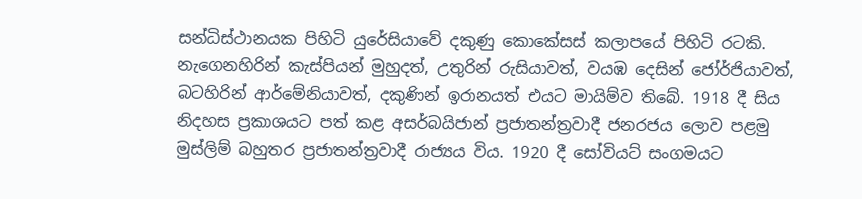සන්ධිස්ථානයක පිහිටි යුරේසියාවේ දකුණු කොකේසස් කලාපයේ පිහිටි රටකි. නැගෙනහිරින් කැස්පියන් මුහුදත්, උතුරින් රුසියාවත්, වයඹ දෙසින් ජෝර්ජියාවත්, බටහිරින් ආර්මේනියාවත්, දකුණින් ඉරානයත් එයට මායිම්ව තිබේ. 1918 දී සිය නිදහස ප්‍රකාශයට පත් කළ අසර්බයිජාන් ප්‍රජාතන්ත්‍රවාදී ජනරජය ලොව පළමු මුස්ලිම් බහුතර ප්‍රජාතන්ත්‍රවාදී රාජ්‍යය විය. 1920 දී සෝවියට් සංගමයට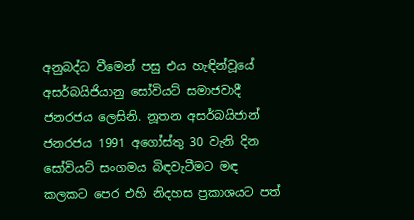අනුබද්ධ වීමෙන් පසු එය හැඳින්වූයේ අසර්බයිජියානු සෝවියට් සමාජවාදී ජනරජය ලෙසිනි. නූතන අසර්බයිජාන් ජනරජය 1991 අගෝස්තු 30 වැනි දින සෝවියට් සංගමය බිඳවැටීමට මඳ කලකට පෙර එහි නිදහස ප්‍රකාශයට පත්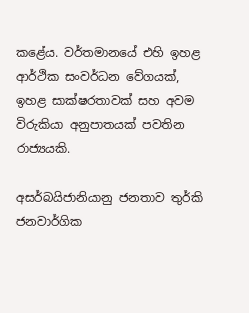කළේය. වර්තමානයේ එහි ඉහළ ආර්ථික සංවර්ධන වේගයක්, ඉහළ සාක්ෂරතාවක් සහ අවම විරුකියා අනුපාතයක් පවතින රාජ්‍යයකි.

අසර්බයිජානියානු ජනතාව තුර්කි ජනවාර්ගික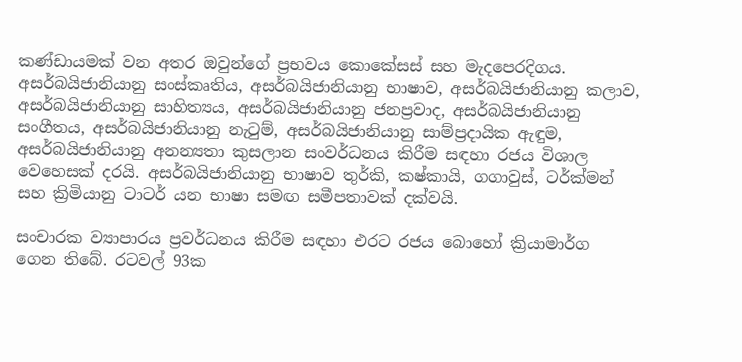කණ්ඩායමක් වන අතර ඔවුන්ගේ ප්‍රභවය කොකේසස් සහ මැදපෙරදිගය. අසර්බයිජානියානු සංස්කෘතිය, අසර්බයිජානියානු භාෂාව, අසර්බයිජානියානු කලාව, අසර්බයිජානියානු සාහිත්‍යය, අසර්බයිජානියානු ජනප්‍රවාද, අසර්බයිජානියානු සංගීතය, අසර්බයිජානියානු නැටුම්, අසර්බයිජානියානු සාම්ප්‍රදායික ඇඳුම, අසර්බයිජානියානු අනන්‍යතා කුසලාන සංවර්ධනය කිරීම සඳහා රජය විශාල වෙහෙසක් දරයි. අසර්බයිජානියානු භාෂාව තුර්කි, කෂ්කායි, ගගාවුස්, ටර්ක්මන් සහ ක්‍රිමියානු ටාටර් යන භාෂා සමඟ සමීපතාවක් දක්වයි.

සංචාරක ව්‍යාපාරය ප්‍රවර්ධනය කිරීම සඳහා එරට රජය බොහෝ ක්‍රියාමාර්ග ගෙන තිබේ. රටවල් 93ක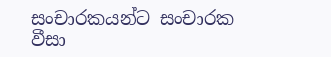සංචාරකයන්ට සංචාරක වීසා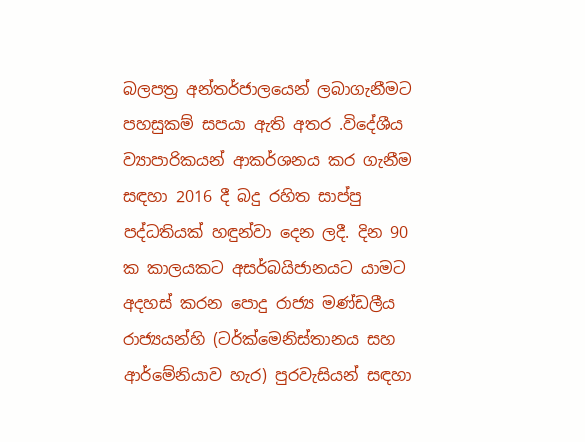බලපත්‍ර අන්තර්ජාලයෙන් ලබාගැනීමට පහසුකම් සපයා ඇති අතර .විදේශීය ව්‍යාපාරිකයන් ආකර්ශනය කර ගැනීම සඳහා 2016 දී බදු රහිත සාප්පු පද්ධතියක් හඳුන්වා දෙන ලදී. දින 90 ක කාලයකට අසර්බයිජානයට යාමට අදහස් කරන පොදු රාජ්‍ය මණ්ඩලීය රාජ්‍යයන්හි (ටර්ක්මෙනිස්තානය සහ ආර්මේනියාව හැර) පුරවැසියන් සඳහා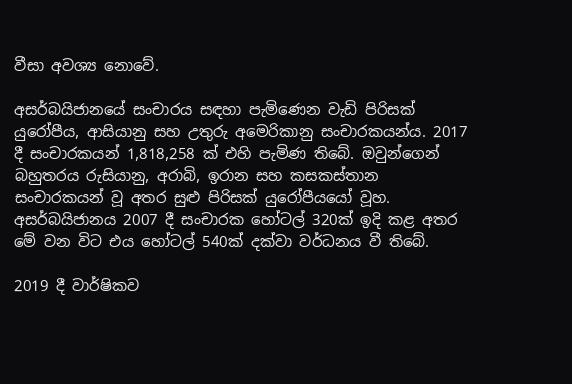වීසා අවශ්‍ය නොවේ.

අසර්බයිජානයේ සංචාරය සඳහා පැමිණෙන වැඩි පිරිසක් යුරෝපීය, ආසියානු සහ උතුරු අමෙරිකානු සංචාරකයන්ය. 2017 දී සංචාරකයන් 1,818,258 ක් එහි පැමිණ තිබේ. ඔවුන්ගෙන් බහුතරය රුසියානු, අරාබි, ඉරාන සහ කසකස්තාන සංචාරකයන් වූ අතර සුළු පිරිසක් යුරෝපීයයෝ වූහ. අසර්බයිජානය 2007 දී සංචාරක හෝටල් 320ක් ඉදි කළ අතර මේ වන විට එය හෝටල් 540ක් දක්වා වර්ධනය වී තිබේ.

2019 දී වාර්ෂිකව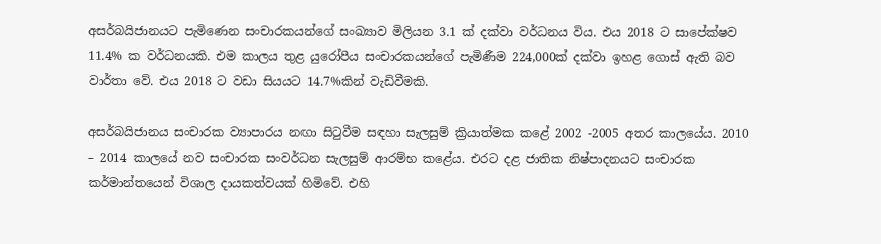අසර්බයිජානයට පැමිණෙන සංචාරකයන්ගේ සංඛ්‍යාව මිලියන 3.1 ක් දක්වා වර්ධනය විය. එය 2018 ට සාපේක්ෂව 11.4% ක වර්ධනයකි. එම කාලය තුළ යුරෝපීය සංචාරකයන්ගේ පැමිණීම 224,000ක් දක්වා ඉහළ ගොස් ඇති බව වාර්තා වේ. එය 2018 ට වඩා සියයට 14.7%කින් වැඩිවීමකි.

අසර්බයිජානය සංචාරක ව්‍යාපාරය නඟා සිටුවීම සඳහා සැලසුම් ක්‍රියාත්මක කළේ 2002 -2005 අතර කාලයේය. 2010 – 2014 කාලයේ නව සංචාරක සංවර්ධන සැලසුම් ආරම්භ කළේය. එරට දළ ජාතික නිෂ්පාදනයට සංචාරක කර්මාන්තයෙන් විශාල දායකත්වයක් හිමිවේ. එහි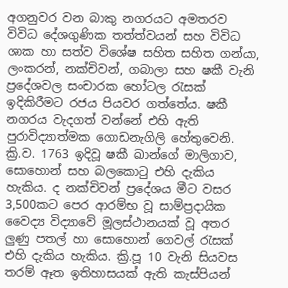අගනුවර වන බාකු නගරයට අමතරව විවිධ දේශගුණික තත්ත්වයන් සහ විවිධ ශාක හා සත්ව විශේෂ සහිත සහිත ගන්යා, ලංකරන්, නක්චිවන්, ගබාලා සහ ෂකී වැනි ප්‍රදේශවල සංචාරක හෝටල රැසක් ඉදිකිරීමට රජය පියවර ගත්තේය. ෂකී නගරය වැදගත් වන්නේ එහි ඇති පුරාවිද්‍යාත්මක ගොඩනැගිලි හේතුවෙනි. ක්‍රි.ව. 1763 ඉදිවූ ෂකී ඛාන්ගේ මාලිගාව, සොහොන් සහ බලකොටු එහි දැකිය හැකිය. ද නක්චිවන් ප්‍රදේශය මීට වසර 3,500කට පෙර ආරම්භ වූ සාම්ප්‍රදායික වෛද්‍ය විද්‍යාවේ මූලස්ථානයක් වූ අතර ලුණු පතල් හා සොහොන් ගෙවල් රැසක් එහි දැකිය හැකිය. ක්‍රි.පූ 10 වැනි සියවස තරම් ඈත ඉතිහාසයක් ඇති කැස්පියන්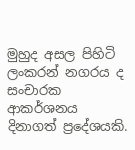මුහුද අසල පිහිටි ලංකරන් නගරය ද සංචාරක ආකර්ශනය දිනාගත් ප්‍රදේශයකි.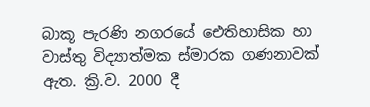බාකූ පැරණි නගරයේ ඓතිහාසික හා වාස්තු විද්‍යාත්මක ස්මාරක ගණනාවක් ඇත. ක්‍රි.ව. 2000 දී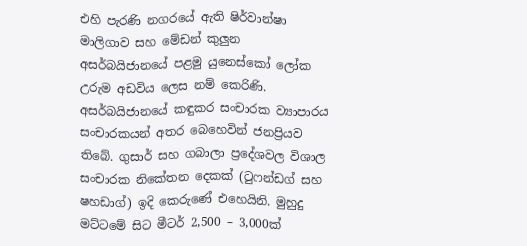එහි පැරණි නගරයේ ඇති ෂිර්වාන්ෂා මාලිගාව සහ මේඩන් කුලුන අසර්බයිජානයේ පළමු යුනෙස්කෝ ලෝක උරුම අඩවිය ලෙස නම් කෙරිණි.
අසර්බයිජානයේ කඳුකර සංචාරක ව්‍යාපාරය සංචාරකයන් අතර බෙහෙවින් ජනප්‍රියව තිබේ. ගුසාර් සහ ගබාලා ප්‍රදේශවල විශාල සංචාරක නිකේතන දෙකක් (ටුෆන්ඩග් සහ ෂහඩාග්) ඉදි කෙරුණේ එහෙයිනි. මුහුදු මට්ටමේ සිට මීටර් 2,500 – 3,000ක්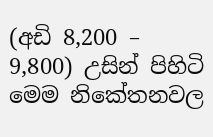(අඩි 8,200 – 9,800) උසින් පිහිටි මෙම නිකේතනවල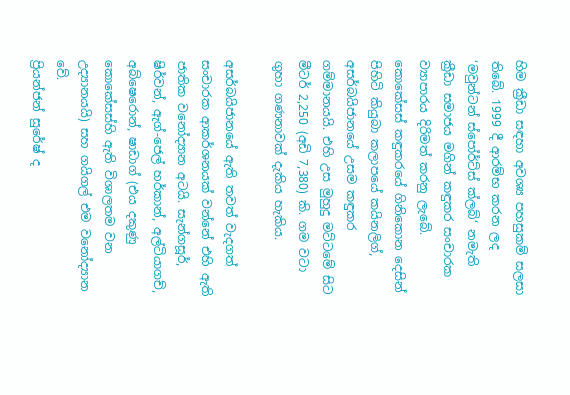හිම ක්‍රීඩා සඳහා අවශ්‍ය පහසුකම් සලසා තිබේ. 1999 දී ආරම්භ කරන ලද ‘මවුන්ටන් ස්පෝර්ට්ස් ක්ලබ්‘ නමැති ක්‍රීඩා සමාජය මගින් කඳුකර සංචාරක ව්‍යාපාරය දිරිමත් කරනු ලැබේ. කොකේසස් කඳුකරයේ ගිනිකොන දෙසින් පිහිටි කියුබා කලාපයේ කයිනලිග්, අසර්බයිජානයේ උසම කඳුකර ගම්මානයයි. එහි උස මුහුදු මට්ටමේ සිට මීටර් 2,250 (අඩි 7,380) කි. ගම වටා ගුහා ගණනාවක් දැකිය හැකිය.

අසර්බයිජානයේ ඇති තවත් වැදගත් සංචාරක ආකර්ශනයක් වන්නේ එහි ඇති ජාතික වනෝද්‍යාන අටයි. සැන්ගසූර්, ෂිර්වන්, ඇග්-ජෙල් හර්කාන්, අල්ටියාගච්, අබ්ෂෙරොන්, ෂාඩාග් (එය දකුණු කොකේසස්හි ඇති විශාලතම වන උද්‍යානයයි) සහ ගයිගල් එම වනෝද්‍යාන වේ.
ප්‍රියන්ජන් සුරේෂ් ද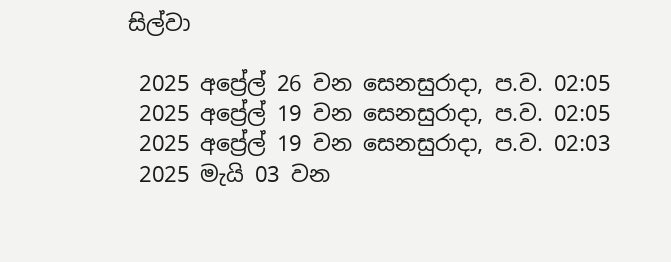සිල්වා

 2025 අප්‍රේල් 26 වන සෙනසුරාදා, ප.ව. 02:05
 2025 අප්‍රේල් 19 වන සෙනසුරාදා, ප.ව. 02:05
 2025 අප්‍රේල් 19 වන සෙනසුරාදා, ප.ව. 02:03
 2025 මැයි 03 වන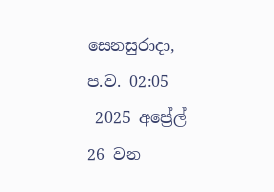සෙනසුරාදා, ප.ව. 02:05
 2025 අප්‍රේල් 26 වන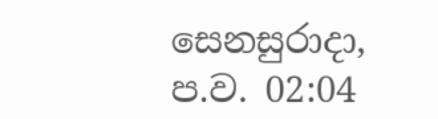සෙනසුරාදා, ප.ව. 02:04